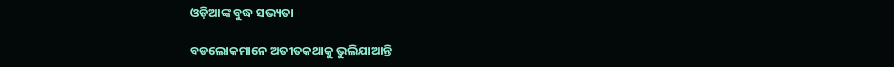ଓଡ଼ିଆଙ୍କ ବୁଦ୍ଧ ସଭ୍ୟତା

ବଡଲୋକମାନେ ଅତୀତକଥାକୁ ଭୁଲିଯାଆନ୍ତି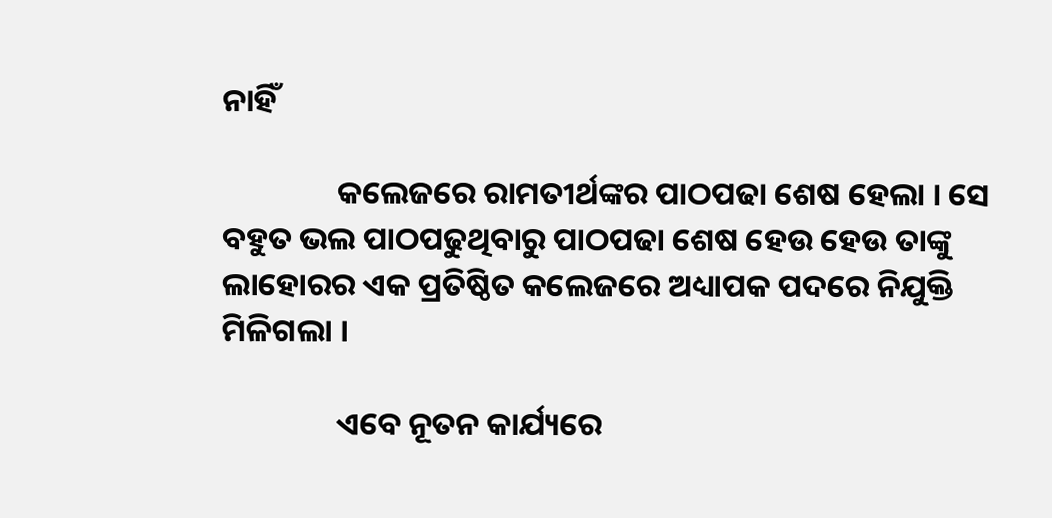ନାହିଁ

                କଲେଜରେ ରାମତୀର୍ଥଙ୍କର ପାଠପଢା ଶେଷ ହେଲା । ସେ ବହୁତ ଭଲ ପାଠପଢୁଥିବାରୁ ପାଠପଢା ଶେଷ ହେଉ ହେଉ ତାଙ୍କୁ ଲାହୋରର ଏକ ପ୍ରତିଷ୍ଠିତ କଲେଜରେ ଅଧ୍ୟାପକ ପଦରେ ନିଯୁକ୍ତି ମିଳିଗଲା ।

                ଏବେ ନୂତନ କାର୍ଯ୍ୟରେ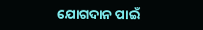ଯୋଗଦାନ ପାଇଁ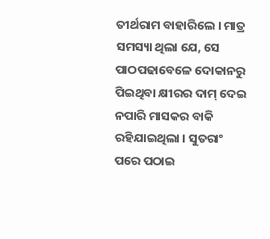ତୀର୍ଥରାମ ବାହାରିଲେ । ମାତ୍ର ସମସ୍ୟା ଥିଲା ଯେ, ସେ ପାଠପଢାବେଳେ ଦୋକାନରୁ ପିଇଥିବା କ୍ଷୀରର ଦାମ୍ ଦେଇ ନପାରି ମାସକର ବାକି ରହିଯାଇଥିଲା । ସୁତରାଂ ପରେ ପଠାଇ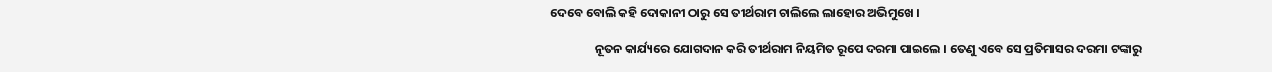ଦେବେ ବୋଲି କହି ଦୋକାନୀ ଠାରୁ ସେ ତୀର୍ଥରାମ ଚାଲିଲେ ଲାହୋର ଅଭିମୁଖେ ।

                ନୂତନ କାର୍ଯ୍ୟରେ ଯୋଗଦାନ କରି ତୀର୍ଥରାମ ନିୟମିତ ରୂପେ ଦରମା ପାଇଲେ । ତେଣୁ ଏବେ ସେ ପ୍ରତିମାସର ଦରମା ଟଙ୍କାରୁ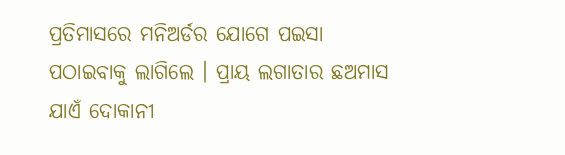ପ୍ରତିମାସରେ ମନିଅର୍ଡର ଯୋଗେ ପଇସା ପଠାଇବାକୁ ଲାଗିଲେ । ପ୍ରାୟ ଲଗାତାର ଛଅମାସ ଯାଏଁ ଦୋକାନୀ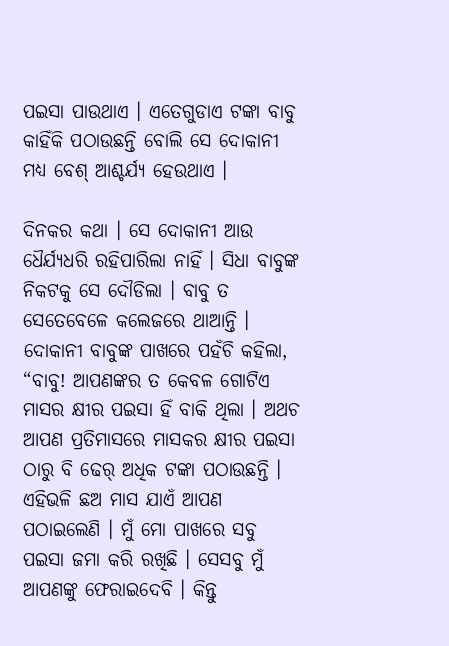ପଇସା ପାଉଥାଏ । ଏତେଗୁଡାଏ ଟଙ୍କା ବାବୁ କାହିଁକି ପଠାଉଛନ୍ତି ବୋଲି ସେ ଦୋକାନୀ ମଧ୍ୟ ବେଶ୍ ଆଶ୍ଚର୍ଯ୍ୟ ହେଉଥାଏ ।

ଦିନକର କଥା । ସେ ଦୋକାନୀ ଆଉ ଧୈର୍ଯ୍ୟଧରି ରହିପାରିଲା ନାହିଁ । ସିଧା ବାବୁଙ୍କ ନିକଟକୁ ସେ ଦୌଡିଲା । ବାବୁ ତ ସେତେବେଳେ କଲେଜରେ ଥାଆନ୍ତି । ଦୋକାନୀ ବାବୁଙ୍କ ପାଖରେ ପହଁଚି କହିଲା, “ବାବୁ! ଆପଣଙ୍କର ତ କେବଳ ଗୋଟିଏ ମାସର କ୍ଷୀର ପଇସା ହିଁ ବାକି ଥିଲା । ଅଥଚ ଆପଣ ପ୍ରତିମାସରେ ମାସକର କ୍ଷୀର ପଇସା ଠାରୁ ବି ଢେର୍ ଅଧିକ ଟଙ୍କା ପଠାଉଛନ୍ତି । ଏହିଭଳି ଛଅ ମାସ ଯାଏଁ ଆପଣ ପଠାଇଲେଣି । ମୁଁ ମୋ ପାଖରେ ସବୁ ପଇସା ଜମା କରି ରଖିଛି । ସେସବୁ ମୁଁ ଆପଣଙ୍କୁ ଫେରାଇଦେବି । କିନ୍ତୁ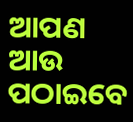ଆପଣ ଆଉ ପଠାଇବେ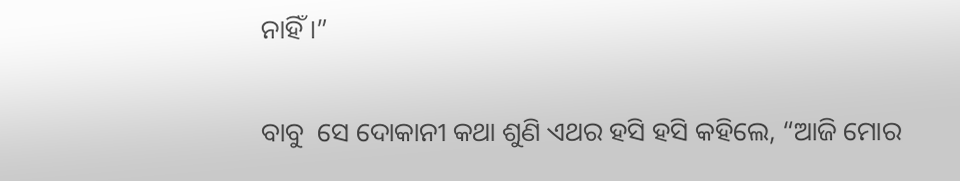ନାହିଁ ।”

ବାବୁ  ସେ ଦୋକାନୀ କଥା ଶୁଣି ଏଥର ହସି ହସି କହିଲେ, “ଆଜି ମୋର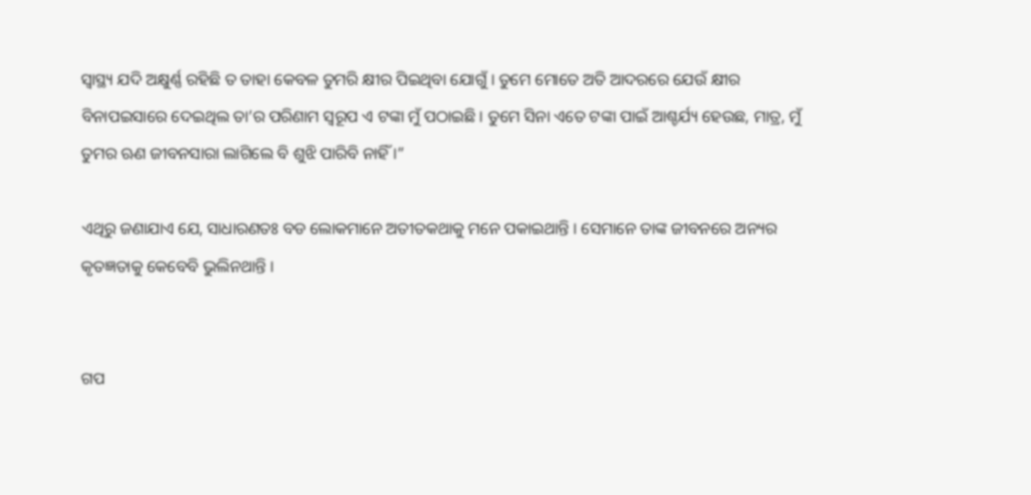ସ୍ୱାସ୍ଥ୍ୟ ଯଦି ଅକ୍ଷୁର୍ଣ୍ଣ ରହିଛି ତ ତାହା କେବଳ ତୁମରି କ୍ଷୀର ପିଇଥିବା ଯୋଗୁଁ । ତୁମେ ମୋତେ ଅତି ଆଦରରେ ଯେଉଁ କ୍ଷୀର ବିନାପଇସାରେ ଦେଇଥିଲ ତା’ର ପରିଣାମ ସ୍ୱରୂପ ଏ ଟଙ୍କା ମୁଁ ପଠାଇଛି । ତୁମେ ସିନା ଏତେ ଟଙ୍କା ପାଇଁ ଆଶ୍ଚର୍ଯ୍ୟ ହେଉଛ, ମାତ୍ର, ମୁଁ ତୁମର ଋଣ ଜୀବନସାରା ଲାଗିଲେ ବି ଶୁଝି ପାରିବି ନାହିଁ ।”

ଏଥିରୁ ଜଣାଯାଏ ଯେ, ସାଧାରଣତଃ ବଡ ଲୋକମାନେ ଅତୀତକଥାକୁ ମନେ ପକାଇଥାନ୍ତି । ସେମାନେ ତାଙ୍କ ଜୀବନରେ ଅନ୍ୟର କୃତଜ୍ଞତାକୁ କେବେବି ଭୁଲିନଥାନ୍ତି ।


ଗପ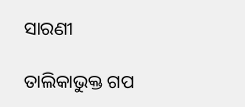ସାରଣୀ

ତାଲିକାଭୁକ୍ତ ଗପ